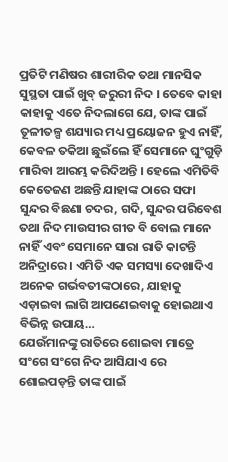ପ୍ରତିଟି ମଣିଷର ଶାରୀରିକ ତଥା ମାନସିକ
ସୁସ୍ଥତା ପାଇଁ ଖୁବ୍ ଜରୁରୀ ନିଦ । ତେବେ କାହା କାହାକୁ ଏତେ ନିଦଲାଗେ ଯେ, ତାଙ୍କ ପାଇଁ ତୂଳୀତଳ୍ପ ଶଯ୍ୟାର ମଧ୍ୟ ପ୍ରୟୋଜନ ହୁଏ ନାହିଁ, କେବଳ ତକିଆ ଛୁଇଁଲେ ହିଁ ସେମାନେ ଘୁଂଗୁଡ଼ି ମାରିବା ଆରମ୍ଭ କରିଦିଅନ୍ତି । ହେଲେ ଏମିତିବି କେତେଜଣ ଅଛନ୍ତି ଯାହାଙ୍କ ଠାରେ ସଫା ସୁନ୍ଦର ବିଛଣା ଚଦର, ଗଦି, ସୁନ୍ଦର ପରିବେଶ ତଥା ନିଦ ମାଉସୀର ଗୀତ ବି ବୋଲ ମାନେ ନାହିଁ ଏବଂ ସେମାନେ ସାରା ରାତି କାଟନ୍ତି ଅନିଦ୍ରାରେ । ଏମିତି ଏକ ସମସ୍ୟା ଦେଖାଦିଏ ଅନେକ ଗର୍ଭବତୀଙ୍କଠାରେ, ଯାହାକୁ ଏଡ଼ାଇବା ଲାଗି ଆପଣେଇବାକୁ ହୋଇଥାଏ ବିଭିନ୍ନ ଉପାୟ…
ଯେଉଁମାନଙ୍କୁ ରାତିରେ ଶୋଇବା ମାତ୍ରେ ସଂଗେ ସଂଗେ ନିଦ ଆସିଯାଏ ରେ ଶୋଇପଡ଼ନ୍ତି ତାଙ୍କ ପାଇଁ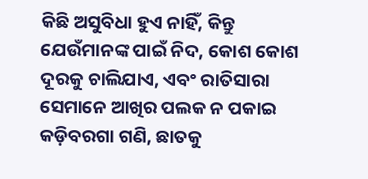କିଛି ଅସୁବିଧା ହୁଏ ନାହିଁ, କିନ୍ତୁ ଯେଉଁମାନଙ୍କ ପାଇଁ ନିଦ, କୋଶ କୋଶ ଦୂରକୁ ଚାଲିଯାଏ, ଏବଂ ରାତିସାରା ସେମାନେ ଆଖିର ପଲକ ନ ପକାଇ କଡ଼ିବରଗା ଗଣି, ଛାତକୁ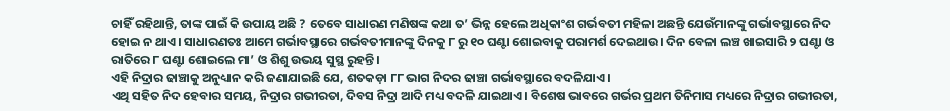ଚାହିଁ ରହିଥାନ୍ତି, ତାଙ୍କ ପାଇଁ କି ଉପାୟ ଅଛି ? ତେବେ ସାଧାରଣ ମଣିଷଙ୍କ କଥା ତ’ ଭିନ୍ନ ହେଲେ ଅଧିକାଂଶ ଗର୍ଭବତୀ ମହିଳା ଅଛନ୍ତି ଯେଉଁମାନଙ୍କୁ ଗର୍ଭାବସ୍ଥାରେ ନିଦ ହୋଇ ନ ଥାଏ। ସାଧାରଣତଃ ଆମେ ଗର୍ଭାବସ୍ଥାରେ ଗର୍ଭବତୀମାନଙ୍କୁ ଦିନକୁ ୮ ରୁ ୧୦ ଘଣ୍ଟା ଶୋଇବାକୁ ପରାମର୍ଶ ଦେଇଥାଉ। ଦିନ ବେଳା ଲଞ୍ଚ ଖାଇସାରି ୨ ଘଣ୍ଟା ଓ ରାତିରେ ୮ ଘଣ୍ଟା ଶୋଇଲେ ମା’ ଓ ଶିଶୁ ଉଭୟ ସୁସ୍ଥ ରୁହନ୍ତି।
ଏହି ନିଦ୍ରାର ଢାଞ୍ଚାକୁ ଅନୁଧ୍ୟାନ କରି ଜଣାଯାଇଛି ଯେ, ଶତକଡ଼ା ୮୮ ଭାଗ ନିଦର ଢାଞ୍ଚା ଗର୍ଭାବସ୍ଥାରେ ବଦଳିଯାଏ।
ଏଥି ସହିତ ନିଦ ହେବାର ସମୟ, ନିଦ୍ରାର ଗଭୀରତା, ଦିବସ ନିଦ୍ରା ଆଦି ମଧ୍ୟ ବଦଳି ଯାଇଥାଏ। ବିଶେଷ ଭାବରେ ଗର୍ଭର ପ୍ରଥମ ତିନିମାସ ମଧ୍ୟରେ ନିଦ୍ରାର ଗଭୀରତା,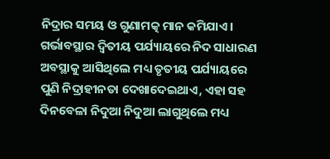ନିଦ୍ରାର ସମୟ ଓ ଗୁଣାମତ୍କ ମାନ କମିଯାଏ।
ଗର୍ଭାବସ୍ଥାର ଦ୍ୱିତୀୟ ପର୍ଯ୍ୟାୟରେ ନିଦ ସାଧାରଣ ଅବସ୍ଥାକୁ ଆସିଥିଲେ ମଧ୍ୟ ତୃତୀୟ ପର୍ଯ୍ୟାୟରେ ପୁଣି ନିଦ୍ରାହୀନତା ଦେଖାଦେଇଥାଏ, ଏହା ସହ ଦିନବେଳା ନିଦୁଆ ନିଦୁଆ ଲାଗୁଥିଲେ ମଧ୍ୟ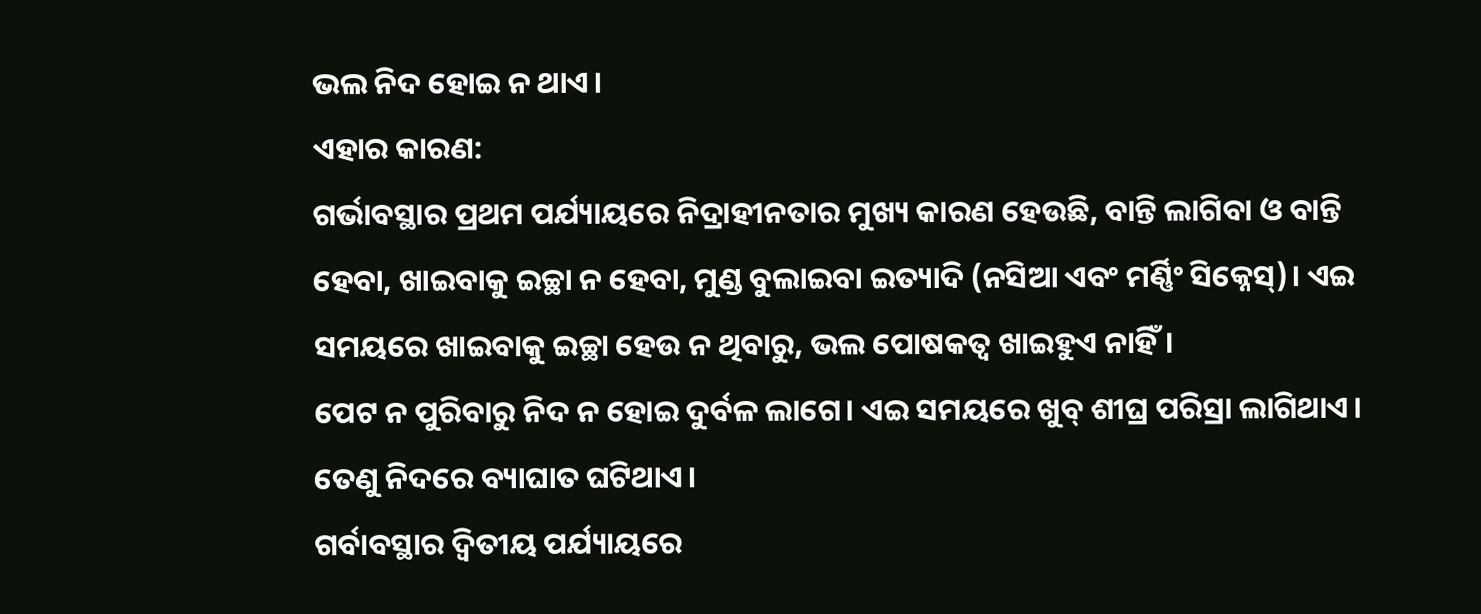ଭଲ ନିଦ ହୋଇ ନ ଥାଏ।
ଏହାର କାରଣ:
ଗର୍ଭାବସ୍ଥାର ପ୍ରଥମ ପର୍ଯ୍ୟାୟରେ ନିଦ୍ରାହୀନତାର ମୁଖ୍ୟ କାରଣ ହେଉଛି, ବାନ୍ତି ଲାଗିବା ଓ ବାନ୍ତି ହେବା, ଖାଇବାକୁ ଇଚ୍ଛା ନ ହେବା, ମୁଣ୍ଡ ବୁଲାଇବା ଇତ୍ୟାଦି (ନସିଆ ଏବଂ ମର୍ଣ୍ଣିଂ ସିକ୍ନେସ୍)। ଏଇ ସମୟରେ ଖାଇବାକୁ ଇଚ୍ଛା ହେଉ ନ ଥିବାରୁ, ଭଲ ପୋଷକତ୍ବ ଖାଇହୁଏ ନାହିଁ।
ପେଟ ନ ପୁରିବାରୁ ନିଦ ନ ହୋଇ ଦୁର୍ବଳ ଲାଗେ। ଏଇ ସମୟରେ ଖୁବ୍ ଶୀଘ୍ର ପରିସ୍ରା ଲାଗିଥାଏ। ତେଣୁ ନିଦରେ ବ୍ୟାଘାତ ଘଟିଥାଏ।
ଗର୍ବାବସ୍ଥାର ଦ୍ୱିତୀୟ ପର୍ଯ୍ୟାୟରେ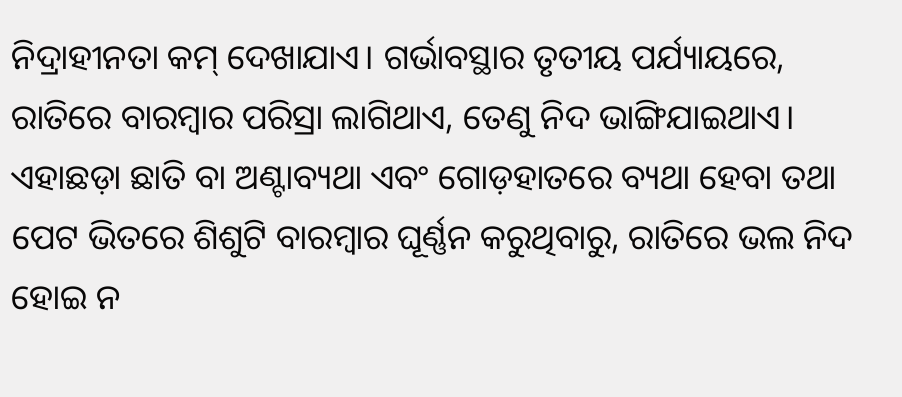ନିଦ୍ରାହୀନତା କମ୍ ଦେଖାଯାଏ। ଗର୍ଭାବସ୍ଥାର ତୃତୀୟ ପର୍ଯ୍ୟାୟରେ, ରାତିରେ ବାରମ୍ବାର ପରିସ୍ରା ଲାଗିଥାଏ, ତେଣୁ ନିଦ ଭାଙ୍ଗିଯାଇଥାଏ। ଏହାଛଡ଼ା ଛାତି ବା ଅଣ୍ଟାବ୍ୟଥା ଏବଂ ଗୋଡ଼ହାତରେ ବ୍ୟଥା ହେବା ତଥା ପେଟ ଭିତରେ ଶିଶୁଟି ବାରମ୍ବାର ଘୂର୍ଣ୍ଣନ କରୁଥିବାରୁ, ରାତିରେ ଭଲ ନିଦ ହୋଇ ନ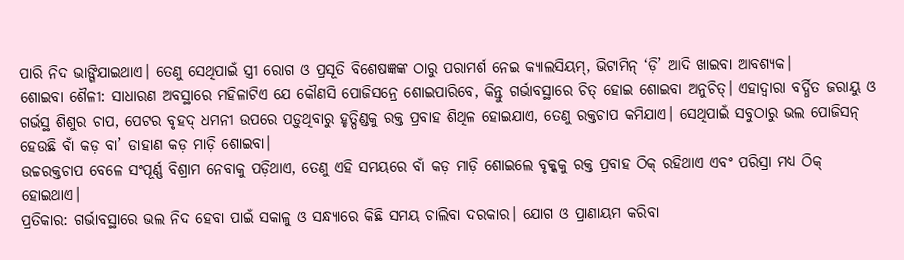ପାରି ନିଦ ଭାଙ୍ଗିଯାଇଥାଏ। ତେଣୁ ସେଥିପାଇଁ ସ୍ତ୍ରୀ ରୋଗ ଓ ପ୍ରସୂତି ବିଶେଷଜ୍ଞଙ୍କ ଠାରୁ ପରାମର୍ଶ ନେଇ କ୍ୟାଲସିୟମ୍, ଭିଟାମିନ୍ ‘ଡ଼ି’ ଆଦି ଖାଇବା ଆବଶ୍ୟକ।
ଶୋଇବା ଶୈଳୀ: ସାଧାରଣ ଅବସ୍ଥାରେ ମହିଳାଟିଏ ଯେ କୌଣସି ପୋଜିସନ୍ରେ ଶୋଇପାରିବେ, କିନ୍ତୁ ଗର୍ଭାବସ୍ଥାରେ ଚିତ୍ ହୋଇ ଶୋଇବା ଅନୁଚିତ୍। ଏହାଦ୍ୱାରା ବର୍ଦ୍ଧିତ ଜରାୟୁ ଓ ଗର୍ଭସ୍ଥ ଶିଶୁର ଚାପ, ପେଟର ବୃହଦ୍ ଧମନୀ ଉପରେ ପଡ଼ୁଥିବାରୁ ହୃତ୍ପିଣ୍ଡକୁ ରକ୍ତ ପ୍ରବାହ ଶିଥିଳ ହୋଇଯାଏ, ତେଣୁ ରକ୍ତଚାପ କମିଯାଏ। ସେଥିପାଇଁ ସବୁଠାରୁ ଭଲ ପୋଜିସନ୍ ହେଉଛି ବାଁ କଡ଼ ବା’ ଡାହାଣ କଡ଼ ମାଡ଼ି ଶୋଇବା।
ଉଚ୍ଚରକ୍ତଚାପ ବେଳେ ସଂପୂର୍ଣ୍ଣ ବିଶ୍ରାମ ନେବାକୁ ପଡ଼ିଥାଏ, ତେଣୁ ଏହି ସମୟରେ ବାଁ କଡ଼ ମାଡ଼ି ଶୋଇଲେ ବୃକ୍କକୁ ରକ୍ତ ପ୍ରବାହ ଠିକ୍ ରହିଥାଏ ଏବଂ ପରିସ୍ରା ମଧ୍ୟ ଠିକ୍ ହୋଇଥାଏ।
ପ୍ରତିକାର: ଗର୍ଭାବସ୍ଥାରେ ଭଲ ନିଦ ହେବା ପାଇଁ ସକାଳୁ ଓ ସନ୍ଧ୍ୟାରେ କିଛି ସମୟ ଚାଲିବା ଦରକାର। ଯୋଗ ଓ ପ୍ରାଣାୟମ କରିବା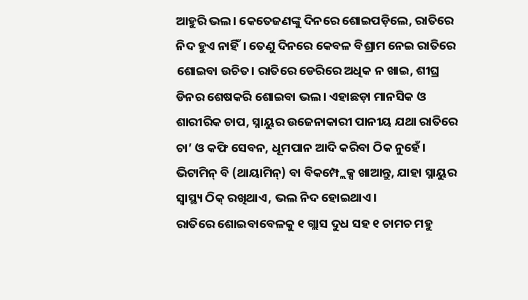ଆହୁରି ଭଲ। କେତେଜଣଙ୍କୁ ଦିନରେ ଶୋଇପଡ଼ିଲେ, ରାତିରେ ନିଦ ହୁଏ ନାହିଁ। ତେଣୁ ଦିନରେ କେବଳ ବିଶ୍ରାମ ନେଇ ରାତିରେ ଶୋଇବା ଉଚିତ। ରାତିରେ ଡେରିରେ ଅଧିକ ନ ଖାଇ, ଶୀଘ୍ର ଡିନର ଶେଷକରି ଶୋଇବା ଭଲ। ଏହାଛଡ଼ା ମାନସିକ ଓ ଶାରୀରିକ ଚାପ, ସ୍ନାୟୁର ଉଜେନାକାରୀ ପାନୀୟ ଯଥା ରାତିରେ ଚା’ ଓ କଫି ସେବନ, ଧୂମପାନ ଆଦି କରିବା ଠିକ ନୁହେଁ।
ଭିଟାମିନ୍ ବି (ଥାୟାମିନ୍) ବା ବିକମ୍ପ୍ଲେକ୍ସ ଖାଆନ୍ତୁ, ଯାହା ସ୍ନାୟୁର ସ୍ବାସ୍ଥ୍ୟ ଠିକ୍ ରଖିଥାଏ, ଭଲ ନିଦ ହୋଇଥାଏ।
ରାତିରେ ଶୋଇବାବେଳକୁ ୧ ଗ୍ଲାସ ଦୁଧ ସହ ୧ ଚାମଚ ମହୁ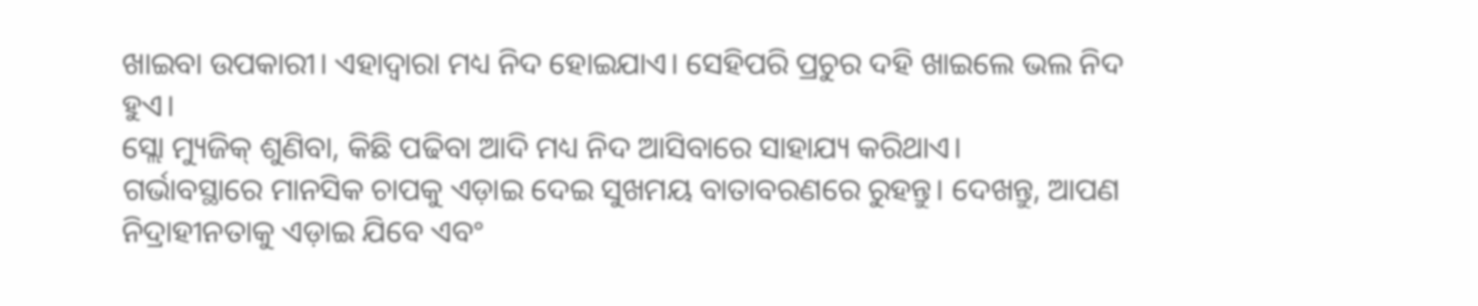ଖାଇବା ଉପକାରୀ। ଏହାଦ୍ୱାରା ମଧ୍ୟ ନିଦ ହୋଇଯାଏ। ସେହିପରି ପ୍ରଚୁର ଦହି ଖାଇଲେ ଭଲ ନିଦ ହୁଏ।
ସ୍ଲୋ ମ୍ୟୁଜିକ୍ ଶୁଣିବା, କିଛି ପଢିବା ଆଦି ମଧ୍ୟ ନିଦ ଆସିବାରେ ସାହାଯ୍ୟ କରିଥାଏ।
ଗର୍ଭାବସ୍ଥାରେ ମାନସିକ ଚାପକୁ ଏଡ଼ାଇ ଦେଇ ସୁଖମୟ ବାତାବରଣରେ ରୁହନ୍ତୁ। ଦେଖନ୍ତୁ, ଆପଣ ନିଦ୍ରାହୀନତାକୁ ଏଡ଼ାଇ ଯିବେ ଏବଂ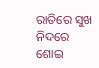ରାତିରେ ସୁଖ ନିଦରେ ଶୋଇ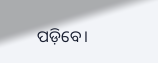ପଡ଼ିବେ।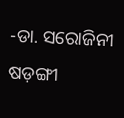-ଡା. ସରୋଜିନୀ ଷଡ଼ଙ୍ଗୀ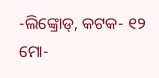-ଲିଙ୍କ୍ରୋଡ୍, କଟକ- ୧୨
ମୋ-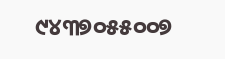୯୪୩୭୦୫୫୦୦୭